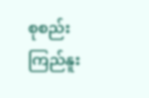စုစည်းကြည်နူး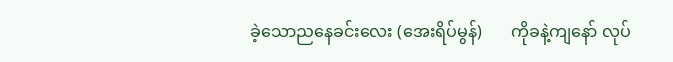ခဲ့သောညနေခင်းလေး (အေးရိပ်မွန်)       ကိုခနဲ့ကျနော် လုပ်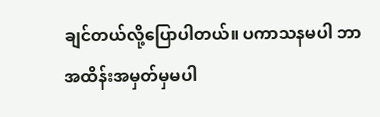ချင်တယ်လို့ပြောပါတယ်။ ပကာသနမပါ ဘာအထိန်းအမှတ်မှမပါ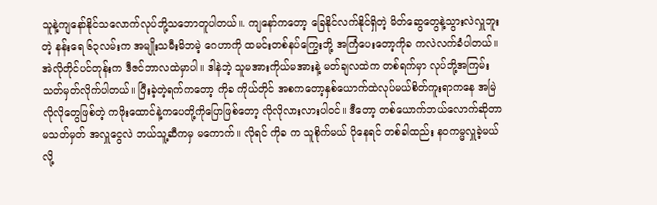သူနဲ့ကျနော်နိုင်သလောက်လုပ်ဘို့သဘောတူပါတယ်။. ကျနော်ကတော့ ခြေနိုင်လက်နိုင်ရှိတဲ့ မိတ်ဆွေတွေနဲ့သွားလဲလှူဘူးတဲ့ နန်းရေ ၆၃လမ်းက အမျိုးသမီးမိဘမဲ့ ဂေဟာကို ထမင်းတစ်နပ်ကြွေးဘို့ အကြံပေးတော့ကိုခ ကလဲလက်ခံပါတယ်။ အဲလိုတိုင်ပင်တုန်းက ဒီဇင်ဘာလထဲမှာပါ။ ဒါနဲဘဲ့ သူမအားကိုယ်မအားနဲ့ မတ်ချလထဲက တစ်ရက်မှာ လုပ်ဘို့အကြမ်းသတ်မှတ်လိုက်ပါတယ်။ ပြီးခဲ့တဲ့ရက်ကတော့ ကိုခ ကိုယ်တိုင် အစကတော့နှစ်ယောက်ထဲလုပ်မယ်စိတ်ကူးရာကနေ အမြဲလိုလိုတွေဖြစ်တဲ့ ကဖိုးထောင်နဲ့ကပေတို့ကိုပြောဖြစ်တော့ လိုလိုလားလားပါဝင်။ ဒီတော့ တစ်ယောက်ဘယ်လောက်ဆိုတာ မသတ်မှတ် အလှူငွေလဲ ဘယ်သူ့ဆီကမှ မကောက်။ လိုရင် ကိုခ က သူစိုက်မယ် ပိုနေရင် တစ်ခါထည်း နဝကမ္မလှူခဲ့မယ်လို့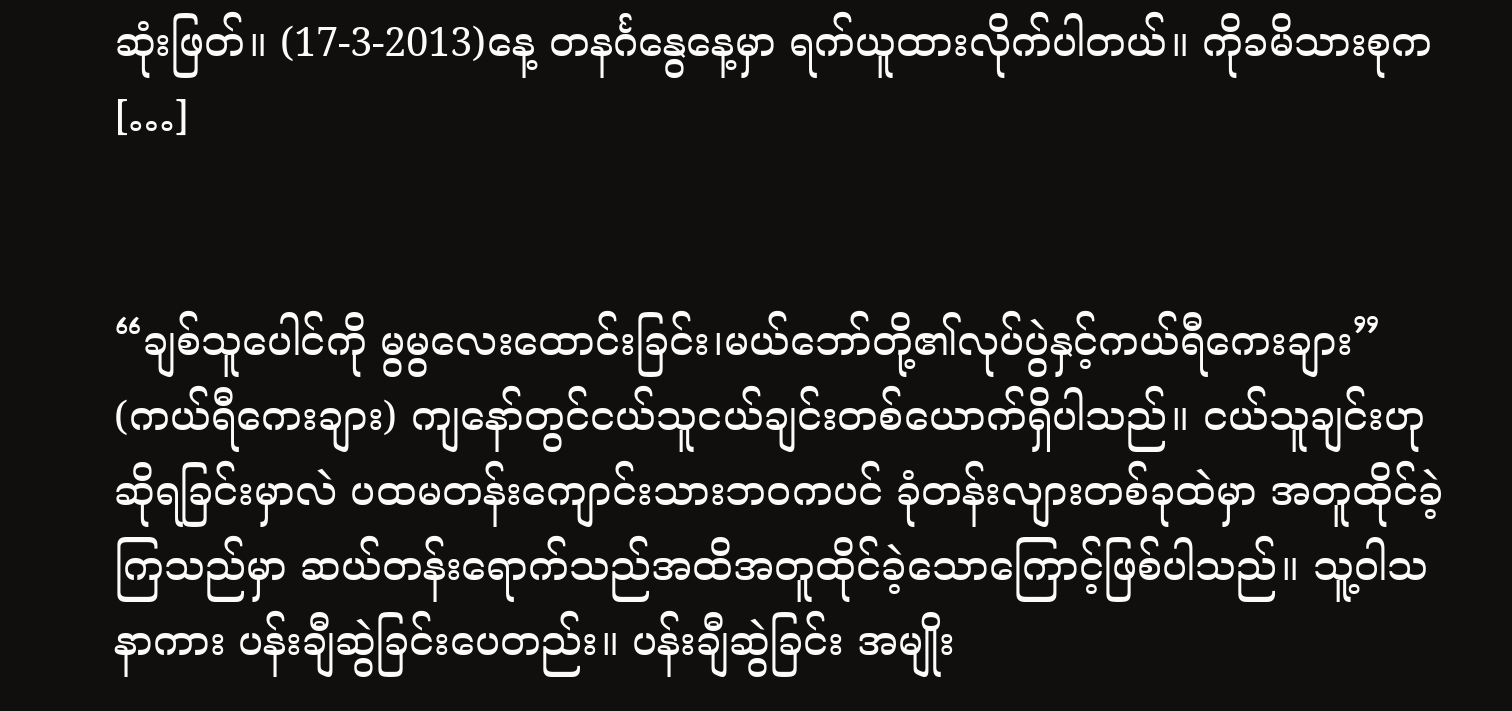ဆုံးဖြတ်။ (17-3-2013)နေ့ တနင်္ဂနွေနေ့မှာ ရက်ယူထားလိုက်ပါတယ်။ ကိုခမိသားစုက […]


“ချစ်သူပေါင်ကို မွမွလေးထောင်းခြင်း၊မယ်ဘော်တို့၏လုပ်ပွဲနှင့်ကယ်ရီကေးချား”   (ကယ်ရီကေးချား) ကျနော်တွင်ငယ်သူငယ်ချင်းတစ်ယောက်ရှိပါသည်။ ငယ်သူချင်းဟုဆိုရခြင်းမှာလဲ ပထမတန်းကျောင်းသားဘဝကပင် ခုံတန်းလျားတစ်ခုထဲမှာ အတူထိုင်ခဲ့ကြသည်မှာ ဆယ်တန်းရောက်သည်အထိအတူထိုင်ခဲ့သောကြောင့်ဖြစ်ပါသည်။ သူ့ဝါသနာကား ပန်းချီဆွဲခြင်းပေတည်း။ ပန်းချီဆွဲခြင်း အမျိုး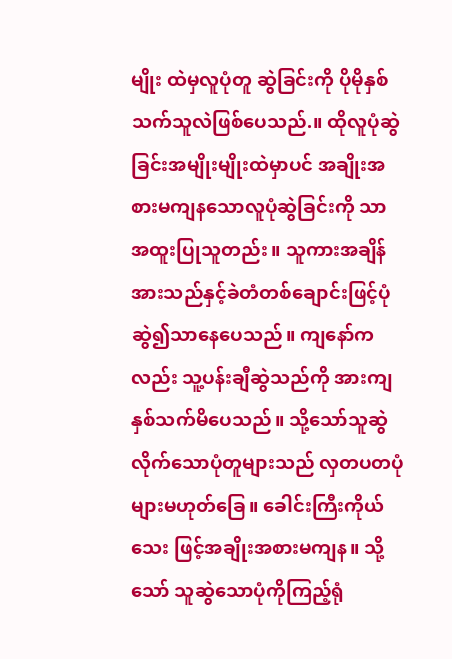မျိုး ထဲမှလူပုံတူ ဆွဲခြင်းကို ပိုမိုနှစ်သက်သူလဲဖြစ်ပေသည်.။ ထိုလူပုံဆွဲခြင်းအမျိုးမျိုးထဲမှာပင် အချိုးအစားမကျနသောလူပုံဆွဲခြင်းကို သာ အထူးပြုသူတည်း။ သူကားအချိန်အားသည်နှင့်ခဲတံတစ်ချောင်းဖြင့်ပုံဆွဲ၍သာနေပေသည်။ ကျနော်ကလည်း သူ့ပန်းချီဆွဲသည်ကို အားကျနှစ်သက်မိပေသည်။ သို့သော်သူဆွဲလိုက်သောပုံတူများသည် လှတပတပုံများမဟုတ်ခြေ။ ခေါင်းကြီးကိုယ်သေး ဖြင့်အချိုးအစားမကျန။ သို့သော် သူဆွဲသောပုံကိုကြည့်ရုံ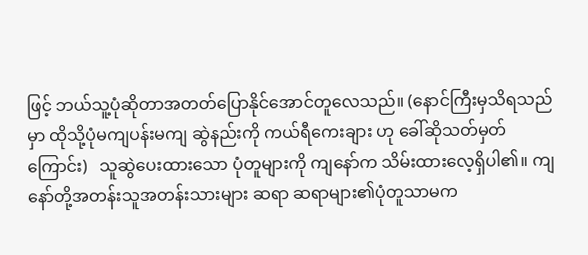ဖြင့် ဘယ်သူ့ပုံဆိုတာအတတ်ပြောနိုင်အောင်တူလေသည်။ (နောင်ကြီးမှသိရသည်မှာ ထိုသို့ပုံမကျပန်းမကျ ဆွဲနည်းကို ကယ်ရီကေးချား ဟု ခေါ်ဆိုသတ်မှတ်ကြောင်း)   သူဆွဲပေးထားသော ပုံတူများကို ကျနော်က သိမ်းထားလေ့ရှိပါ၏။ ကျနော်တို့အတန်းသူအတန်းသားများ ဆရာ ဆရာများ၏ပုံတူသာမက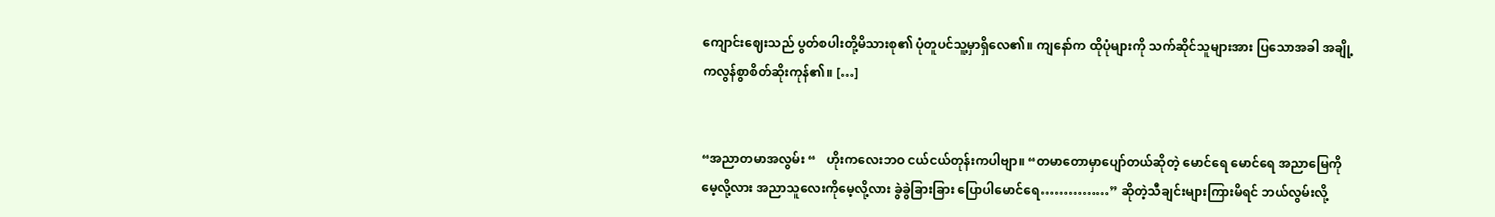ကျောင်းဈေးသည် ပွတ်စပါးတို့မိသားစု၏ ပုံတူပင်သူ့မှာရှိလေ၏။ ကျနော်က ထိုပုံများကို သက်ဆိုင်သူများအား ပြသောအခါ အချို့ကလွန်စွာစိတ်ဆိုးကုန်၏။ […]


“အညာတမာအလွမ်း “   ဟိုးကလေးဘဝ ငယ်ငယ်တုန်းကပါဗျာ။ “တမာတောမှာပျော်တယ်ဆိုတဲ့ မောင်ရေ မောင်ရေ အညာမြေကိုမေ့လို့လား အညာသူလေးကိုမေ့လို့လား ခွဲခွဲခြားခြား ပြောပါမောင်ရေ……………” ဆိုတဲ့သီချင်းများကြားမိရင် ဘယ်လွမ်းလို့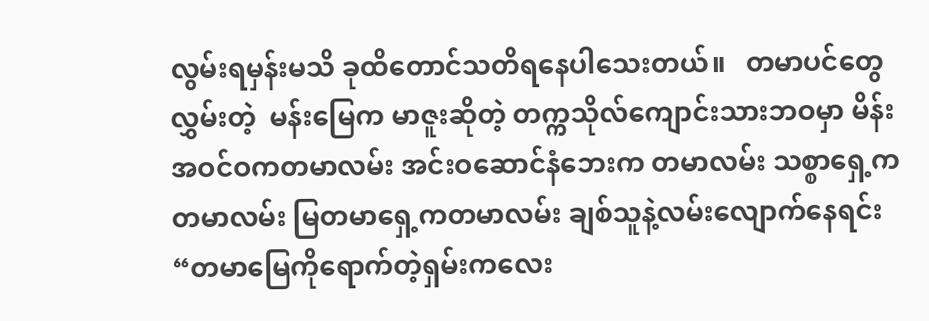လွမ်းရမှန်းမသိ ခုထိတောင်သတိရနေပါသေးတယ်။   တမာပင်တွေလွှမ်းတဲ့  မန်းမြေက မာဇူးဆိုတဲ့ တက္ကသိုလ်ကျောင်းသားဘဝမှာ မိန်းအဝင်ဝကတမာလမ်း အင်းဝဆောင်နံဘေးက တမာလမ်း သစ္စာရှေ့က တမာလမ်း မြတမာရှေ့ကတမာလမ်း ချစ်သူနဲ့လမ်းလျောက်နေရင်း “တမာမြေကိုရောက်တဲ့ရှမ်းကလေး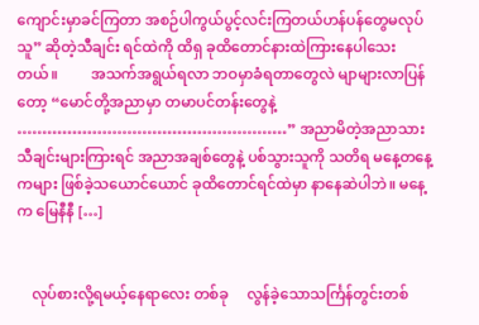ကျောင်းမှာခင်ကြတာ အစဉ်ပါကွယ်ပွင့်လင်းကြတယ်ဟန်ပန်တွေမလုပ်သူ” ဆိုတဲ့သီချင်း ရင်ထဲကို ထိရှ ခုထိတောင်နားထဲကြားနေပါသေးတယ်။         အသက်အရွယ်ရလာ ဘဝမှာခံရတာတွေလဲ မျာများလာပြန်တော့ “မောင်တို့အညာမှာ တမာပင်တန်းတွေနဲ့ ………………………………………………” အညာမိတဲ့အညာသား သီချင်းများကြားရင် အညာအချစ်တွေနဲ့ ပစ်သွားသူကို သတိရ မနေ့တနေ့ကများ ဖြစ်ခဲ့သယောင်ယောင် ခုထိတောင်ရင်ထဲမှာ နာနေဆဲပါဘဲ။ မနေ့က မြေနီနီ […]


    လုပ်စားလို့ရမယ့်နေရာလေး တစ်ခု     လွန်ခဲ့သောသင်္ကြန်တွင်းတစ်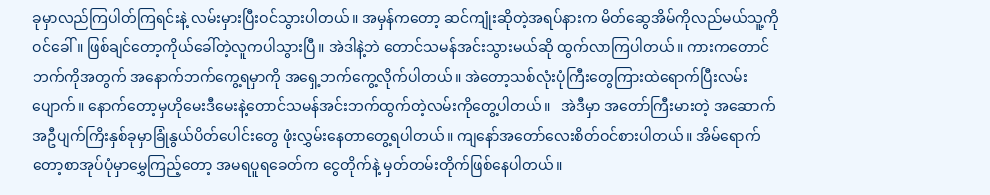ခုမှာလည်ကြပါတ်ကြရင်းနဲ့ လမ်းမှားပြီးဝင်သွားပါတယ်။ အမှန်ကတော့ ဆင်ကျုံးဆိုတဲ့အရပ်နားက မိတ်ဆွေအိမ်ကိုလည်မယ်သူ့ကိုဝင်ခေါ်။ ဖြစ်ချင်တော့ကိုယ်ခေါ်တဲ့လူကပါသွားပြီ။ အဲဒါနဲ့ဘဲ တောင်သမန်အင်းသွားမယ်ဆို ထွက်လာကြပါတယ်။ ကားကတောင်ဘက်ကိုအတွက် အနောက်ဘက်ကွေ့ရမှာကို အရှေ့ဘက်ကွေ့လိုက်ပါတယ်။ အဲတော့သစ်လုံးပုံကြီးတွေကြားထဲရောက်ပြီးလမ်းပျောက်။ နောက်တော့မှဟိုမေးဒီမေးနဲ့တောင်သမန်အင်းဘက်ထွက်တဲ့လမ်းကိုတွေ့ပါတယ်။   အဲဒီမှာ အတော်ကြီးမားတဲ့ အဆောက်အဦပျက်ကြိးနှစ်ခုမှာခြုံနွယ်ပိတ်ပေါင်းတွေ ဖုံးလွှမ်းနေတာတွေ့ရပါတယ်။ ကျနော်အတော်လေးစိတ်ဝင်စားပါတယ်။ အိမ်ရောက်တော့စာအုပ်ပုံမှာမွှေကြည့်တော့ အမရပူရခေတ်က ငွေတိုက်နဲ့ မှတ်တမ်းတိုက်ဖြစ်နေပါတယ်။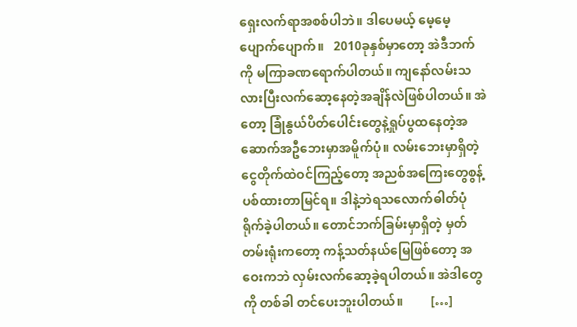ရှေးလက်ရာအစစ်ပါဘဲ။ ဒါပေမယ့် မေ့မေ့ပျောက်ပျောက်။   2010ခုနှစ်မှာတော့ အဲဒီဘက်ကို မကြာခဏရောက်ပါတယ်။ ကျနော်လမ်းသလားပြီးလက်ဆော့နေတဲ့အချိန်လဲဖြစ်ပါတယ်။ အဲတော့ ခြုံနွယ်ပိတ်ပေါင်းတွေနဲ့ရှုပ်ပွထနေတဲ့အဆောက်အဦဘေးမှာအမိူက်ပုံ။ လမ်းဘေးမှာရှိတဲ့ငွေတိုက်ထဲဝင်ကြည့်တော့ အညစ်အကြေးတွေစွန့်ပစ်ထားတာမြင်ရ။ ဒါနဲ့ဘဲရသလောက်ဓါတ်ပုံရိုက်ခဲ့ပါတယ်။ တောင်ဘက်ခြမ်းမှာရှိတဲ့ မှတ်တမ်းရုံးကတော့ ကန့်သတ်နယ်မြေဖြစ်တော့ အဝေးကဘဲ လှမ်းလက်ဆော့ခဲ့ရပါတယ်။ အဲဒါတွေကို တစ်ခါ တင်ပေးဘူးပါတယ်။         […]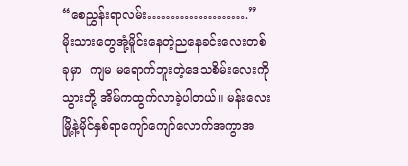“စေညွှန်းရာလမ်း………………….”   မိုးသားတွေအုံ့မိူင်းနေတဲ့ညနေခင်းလေးတစ်ခုမှာ  ကျမ မရောက်ဘူးတဲ့ဒေသစိမ်းလေးကို သွားဘို့ အိမ်ကထွက်လာခဲ့ပါတယ်။ မန်းလေးမြို့နဲ့မိုင်နှစ်ရာကျော်ကျော်လောက်အကွာအ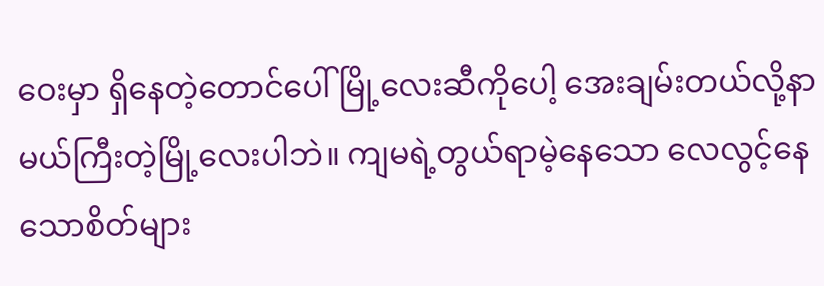ဝေးမှာ ရှိနေတဲ့တောင်ပေါ်မြို့လေးဆီကိုပေါ့ အေးချမ်းတယ်လို့နာမယ်ကြီးတဲ့မြို့လေးပါဘဲ။ ကျမရဲ့တွယ်ရာမဲ့နေသော လေလွင့်နေသောစိတ်များ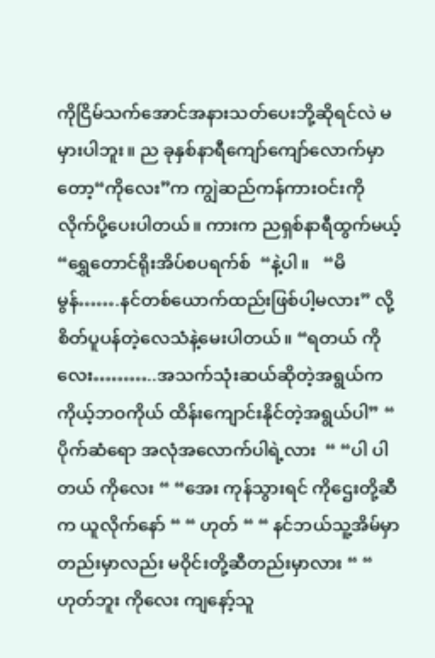ကိုငြိမ်သက်အောင်အနားသတ်ပေးဘို့ဆိုရင်လဲ မမှားပါဘူး။ ည ခုနှစ်နာရီကျော်ကျော်လောက်မှာတော့“ကိုလေး”က ကျွဲဆည်ကန်ကားဝင်းကို လိုက်ပို့ပေးပါတယ်။ ကားက ညရှစ်နာရီထွက်မယ့် “ရွှေတောင်ရိုးအိပ်စပရက်စ်  “နဲ့ပါ။   “မိမွန်…….နင်တစ်ယောက်ထည်းဖြစ်ပါ့မလား” လို့စိတ်ပူပန်တဲ့လေသံနဲ့မေးပါတယ်။ “ရတယ် ကိုလေး………..အသက်သုံးဆယ်ဆိုတဲ့အရွယ်က ကိုယ့်ဘဝကိုယ် ထိန်းကျောင်းနိုင်တဲ့အရွယ်ပါ” “ ပိုက်ဆံရော အလုံအလောက်ပါရဲ့လား  “ “ပါ ပါတယ် ကိုလေး “ “အေး ကုန်သွားရင် ကိုဌေးတို့ဆီက ယူလိုက်နော် “ “ ဟုတ် “ “ နင်ဘယ်သူ့အိမ်မှာတည်းမှာလည်း မဝိုင်းတို့ဆီတည်းမှာလား “ “ ဟုတ်ဘူး ကိုလေး ကျနော့်သူ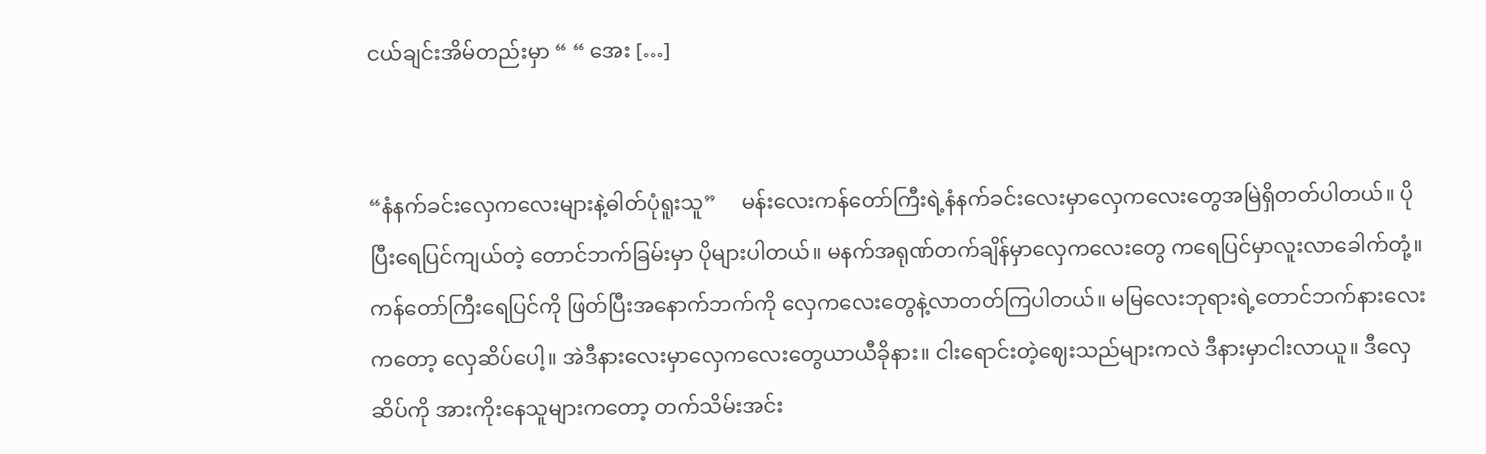ငယ်ချင်းအိမ်တည်းမှာ “ “ အေး […]


“နံနက်ခင်းလှေကလေးများနဲ့ဓါတ်ပုံရူးသူ”     မန်းလေးကန်တော်ကြီးရဲ့နံနက်ခင်းလေးမှာလှေကလေးတွေအမြဲရှိတတ်ပါတယ်။ ပိုပြီးရေပြင်ကျယ်တဲ့ တောင်ဘက်ခြမ်းမှာ ပိုများပါတယ်။ မနက်အရုဏ်တက်ချိန်မှာလှေကလေးတွေ ကရေပြင်မှာလူးလာခေါက်တုံ့။ ကန်တော်ကြီးရေပြင်ကို ဖြတ်ပြီးအနောက်ဘက်ကို လှေကလေးတွေနဲ့လာတတ်ကြပါတယ်။ မမြလေးဘုရားရဲ့တောင်ဘက်နားလေးကတော့ လှေဆိပ်ပေါ့။ အဲဒီနားလေးမှာလှေကလေးတွေယာယီခိုနား။ ငါးရောင်းတဲ့ဈေးသည်များကလဲ ဒီနားမှာငါးလာယူ။ ဒီလှေဆိပ်ကို အားကိုးနေသူများကတော့ တက်သိမ်းအင်း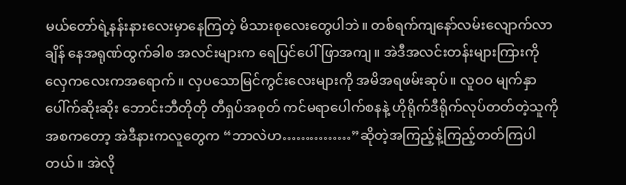မယ်တော်ရဲ့နန်းနားလေးမှာနေကြတဲ့ မိသားစုလေးတွေပါဘဲ။ တစ်ရက်ကျနော်လမ်းလျောက်လာချိန် နေအရုဏ်ထွက်ခါစ အလင်းများက ရေပြင်ပေါ်ဖြာအကျ။ အဲဒီအလင်းတန်းများကြားကိုလှေကလေးကအရောက်။ လှပသောမြင်ကွင်းလေးများကို အမိအရဖမ်းဆုပ်။ လူဝဝ မျက်နှာပေါ်က်ဆိုးဆိုး ဘောင်းဘီတိုတို တီရှပ်အစုတ် ကင်မရာပေါက်စနနဲ့ ဟိုရိုက်ဒီရိုက်လုပ်တတ်တဲ့သူကို အစကတော့ အဲဒီနားကလူတွေက “ဘာလဲဟ……………”ဆိုတဲ့အကြည့်နဲ့ကြည့်တတ်ကြပါတယ်။ အဲလို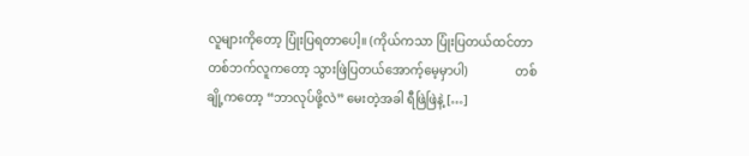လူများကိုတော့ ပြုံးပြရတာပေါ့။ (ကိုယ်ကသာ ပြုံးပြတယ်ထင်တာ တစ်ဘက်လူကတော့ သွားဖြဲပြတယ်အောက့်မေ့မှာပါ)               တစ်ချို့ကတော့ “ဘာလုပ်ဖို့လဲ” မေးတဲ့အခါ ရီဖြဲဖြဲနဲ့ […]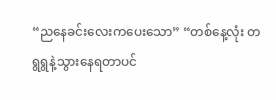“ညနေခင်းလေးကပေးသော” “တစ်နေ့လုံး တရွရွနဲ့သွားနေရတာပင်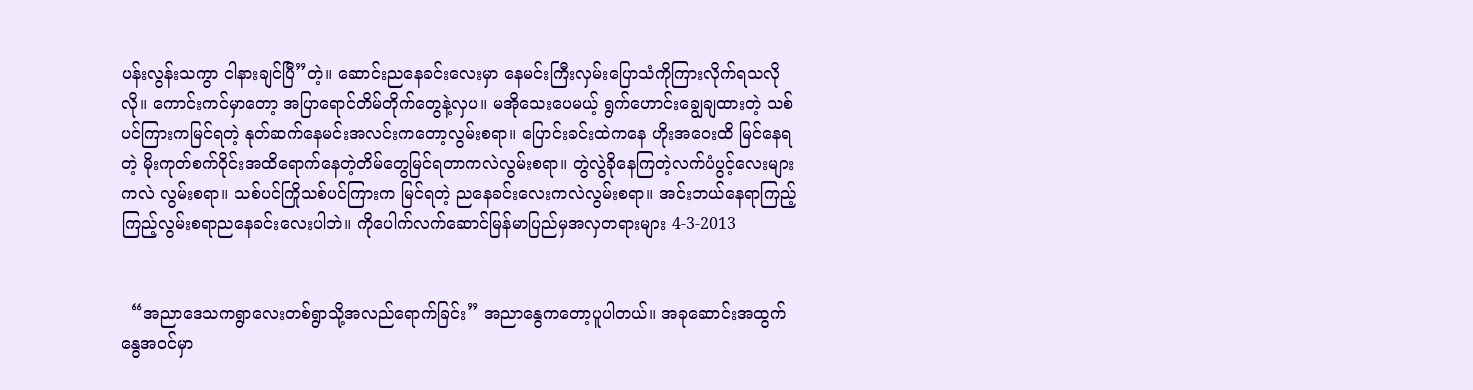ပန်းလွန်းသကွာ ငါနားချင်ပြီ”တဲ့။ ဆောင်းညနေခင်းလေးမှာ နေမင်းကြီးလှမ်းပြောသံကိုကြားလိုက်ရသလိုလို။ ကောင်းကင်မှာတော့ အပြာရောင်တိမ်တိုက်တွေနဲ့လှပ။ မအိုသေးပေမယ့် ရွက်ဟောင်းချွေချထားတဲ့ သစ်ပင်ကြားကမြင်ရတဲ့ နုတ်ဆက်နေမင်းအလင်းကတော့လွမ်းစရာ။ ပြောင်းခင်းထဲကနေ ဟိုးအဝေးထိ မြင်နေရတဲ့ မိုးကုတ်စက်ဝိုင်းအထိရောက်နေတဲ့တိမ်တွေမြင်ရတာကလဲလွမ်းစရာ။ တွဲလွဲခိုနေကြတဲ့လက်ပံပွင့်လေးများကလဲ လွမ်းစရာ။ သစ်ပင်ကြိုသစ်ပင်ကြားက မြင်ရတဲ့ ညနေခင်းလေးကလဲလွမ်းစရာ။ အင်းဘယ်နေရာကြည့်ကြည့်လွမ်းစရာညနေခင်းလေးပါဘဲ။ ကိုပေါက်လက်ဆောင်မြန်မာပြည်မှအလှတရားများ 4-3-2013


  “အညာဒေသကရွာလေးတစ်ရွာသို့အလည်ရောက်ခြင်း” အညာနွေကတော့ပူပါတယ်။ အခုဆောင်းအထွက်နွေအဝင်မှာ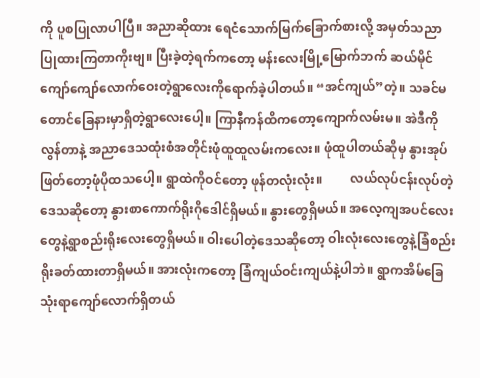ကို ပူစပြုလာပါပြီ။ အညာဆိုထား ရေငံသောက်မြက်ခြောက်စားလို့ အမှတ်သညာပြုထားကြတာကိုးဗျ။ ပြီးခဲ့တဲ့ရက်ကတော့ မန်းလေးမြို့မြောက်ဘက် ဆယ်မိုင်ကျော်ကျော်လောက်ဝေးတဲ့ရွာလေးကိုရောက်ခဲ့ပါတယ်။ “အင်ကျယ်”တဲ့။ သခင်မတောင်ခြေနားမှာရှိတဲ့ရွာလေးပေါ့။ ကြာနီကန်ထိကတော့ကျောက်လမ်းမ။ အဲဒီကိုလွန်တာနဲ့ အညာဒေသထုံးစံအတိုင်းဖုံထူထူလမ်းကလေး။ ဖုံထူပါတယ်ဆိုမှ နွားအုပ်ဖြတ်တော့ဖုံပိုထသပေါ့။ ရွာထဲကိုဝင်တော့ ဖုန်တလုံးလုံး။         လယ်လုပ်ငန်းလုပ်တဲ့ဒေသဆိုတော့ နွားစာကောက်ရိုးဂိုဒေါင်ရှိမယ်။ နွားတွေရှိမယ်။ အလေ့ကျအပင်လေးတွေနဲ့ရွာစည်းရိုးလေးတွေရှိမယ်။ ဝါးပေါတဲ့ဒေသဆိုတော့ ဝါးလုံးလေးတွေနဲ့ခြံစည်းရိုးခတ်ထားတာရှိမယ်။ အားလုံးကတော့ ခြံကျယ်ဝင်းကျယ်နဲ့ပါဘဲ။ ရွာကအိမ်ခြေသုံးရာကျော်လောက်ရှိတယ်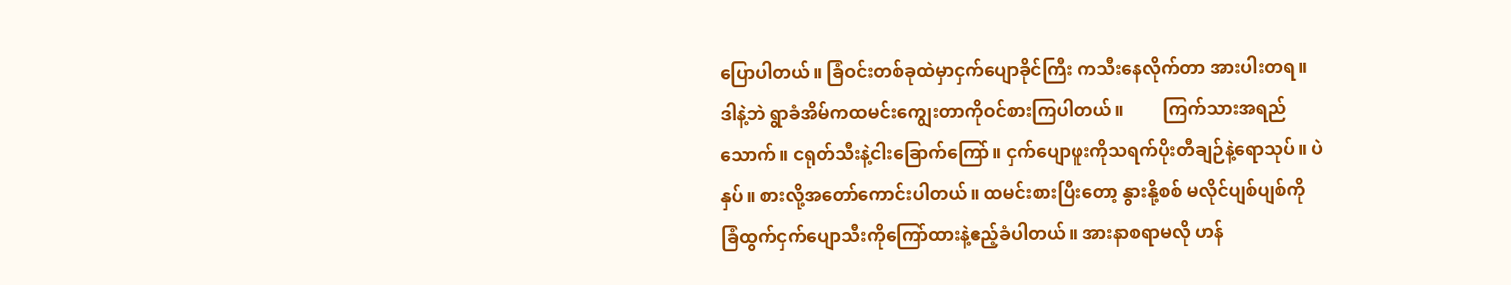ပြောပါတယ်။ ခြံဝင်းတစ်ခုထဲမှာငှက်ပျောခိုင်ကြီး ကသီးနေလိုက်တာ အားပါးတရ။ ဒါနဲ့ဘဲ ရွာခံအိမ်ကထမင်းကျွေးတာကိုဝင်စားကြပါတယ်။         ကြက်သားအရည်သောက်။ ငရုတ်သီးနဲ့ငါးခြောက်ကြော်။ ငှက်ပျောဖူးကိုသရက်ပိုးတီချဉ်နဲ့ရောသုပ်။ ပဲနှပ်။ စားလို့အတော်ကောင်းပါတယ်။ ထမင်းစားပြီးတော့ နွားနို့စစ် မလိုင်ပျစ်ပျစ်ကို ခြံထွက်ငှက်ပျောသီးကိုကြော်ထားနဲ့ဧည့်ခံပါတယ်။ အားနာစရာမလို ဟန်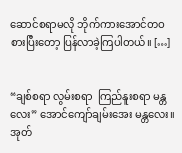ဆောင်စရာမလို ဘိုက်ကားအောင်တဝစားပြီးတော့ ပြန်လာခဲ့ကြပါတယ်။ […]


“ချစ်စရာ လွမ်းစရာ  ကြည်နူးစရာ မန္တလေး” အောင်ကျော်ချမ်းအေး မန္တလေး။ အုတ်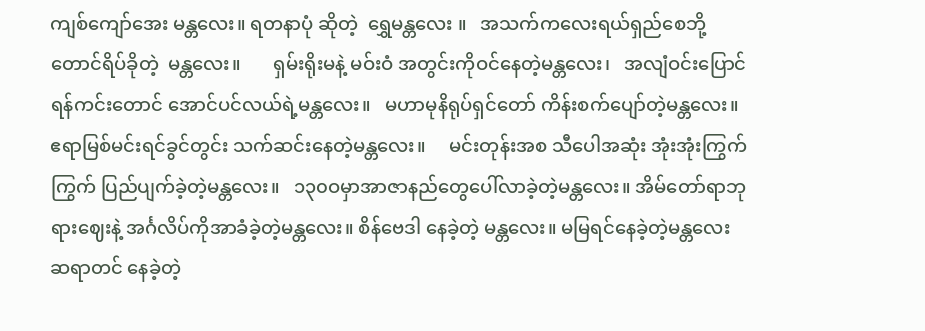ကျစ်ကျော်အေး မန္တလေး။ ရတနာပုံ ဆိုတဲ့  ရွှေမန္တလေး ။   အသက်ကလေးရယ်ရှည်စေဘို့ တောင်ရိပ်ခိုတဲ့  မန္တလေး။       ရှမ်းရိုးမနဲ့ မဝ်းဝံ အတွင်းကိုဝင်နေတဲ့မန္တလေး၊   အလျံဝင်းပြောင်ရန်ကင်းတောင် အောင်ပင်လယ်ရဲ့မန္တလေး။   မဟာမုနိရုပ်ရှင်တော် ကိန်းစက်ပျော်တဲ့မန္တလေး။     ဧရာမြစ်မင်းရင်ခွင်တွင်း သက်ဆင်းနေတဲ့မန္တလေး။     မင်းတုန်းအစ သီပေါအဆုံး အုံးအုံးကြွက်ကြွက် ပြည်ပျက်ခဲ့တဲ့မန္တလေး။   ၁၃၀ဝမှာအာဇာနည်တွေပေါ်လာခဲ့တဲ့မန္တလေး။ အိမ်တော်ရာဘုရားဈေးနဲ့ အင်္ဂလိပ်ကိုအာခံခဲ့တဲ့မန္တလေး။ စိန်ဗေဒါ နေခဲ့တဲ့ မန္တလေး။ မမြရင်နေခဲ့တဲ့မန္တလေး   ဆရာတင် နေခဲ့တဲ့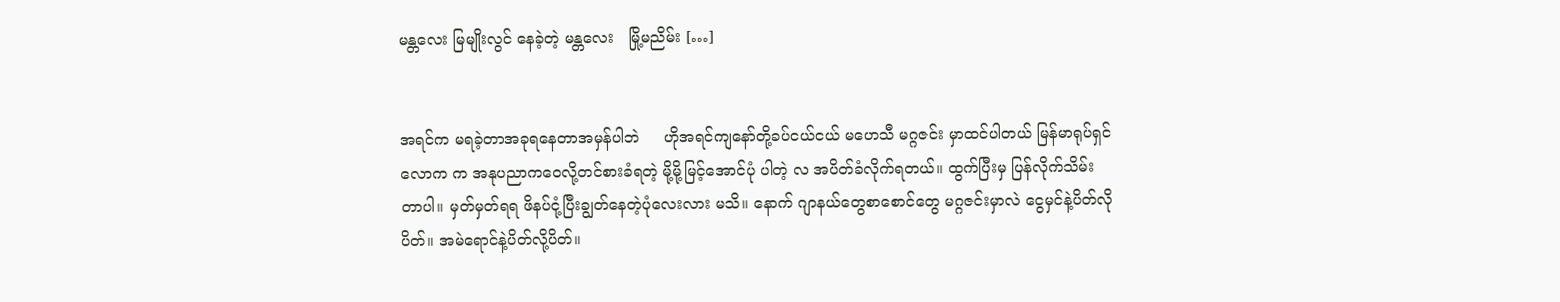မန္တလေး မြမျိုးလွင် နေခဲ့တဲ့ မန္တလေး   မြို့မညိမ်း […]


အရင်က မရခဲ့တာအခုရနေတာအမှန်ပါဘဲ     ဟိုအရင်ကျနော်တို့ခပ်ငယ်ငယ် မဟေသီ မဂ္ဂဇင်း မှာထင်ပါတယ် မြန်မာရုပ်ရှင်လောက က အနုပညာကဝေလို့တင်စားခံရတဲ့ မို့မို့မြင့်အောင်ပုံ ပါတဲ့ လ အပိတ်ခံလိုက်ရတယ်။ ထွက်ပြီးမှ ပြန်လိုက်သိမ်းတာပါ။ မှတ်မှတ်ရရ ဖိနပ်ငုံ့ပြီးချွတ်နေတဲ့ပုံလေးလား မသိ။ နောက် ဂျာနယ်တွေစာစောင်တွေ မဂ္ဂဇင်းမှာလဲ ငွေမှင်နဲ့ပိတ်လိုပိတ်။ အမဲရောင်နဲ့ပိတ်လို့ပိတ်။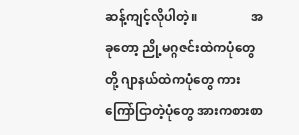ဆန့်ကျင့်လိုပါတဲ့။                 အခုတော့ ညို့မဂ္ဂဇင်းထဲကပုံတွေတို့ ဂျာနယ်ထဲကပုံတွေ ကားကြော်ငြာတဲ့ပုံတွေ အားကစားစာ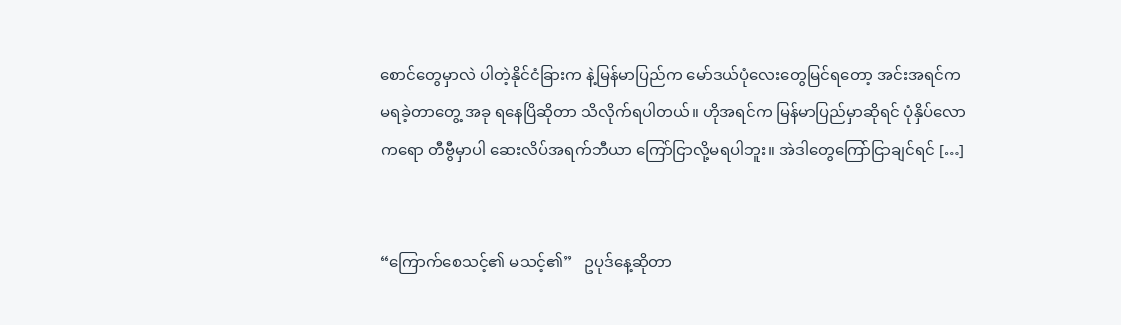စောင်တွေမှာလဲ ပါတဲ့နိုင်ငံခြားက နဲ့မြန်မာပြည်က မော်ဒယ်ပုံလေးတွေမြင်ရတော့ အင်းအရင်က မရခဲ့တာတွေ့ အခု ရနေပြိဆိုတာ သိလိုက်ရပါတယ်။ ဟိုအရင်က မြန်မာပြည်မှာဆိုရင် ပုံနှိပ်လောကရော တီဗွီမှာပါ ဆေးလိပ်အရက်ဘီယာ ကြော်ငြာလို့မရပါဘူး။ အဲဒါတွေကြော်ငြာချင်ရင် […]


“ကြောက်စေသင့်၏ မသင့်၏”   ဥပုဒ်နေ့ဆိုတာ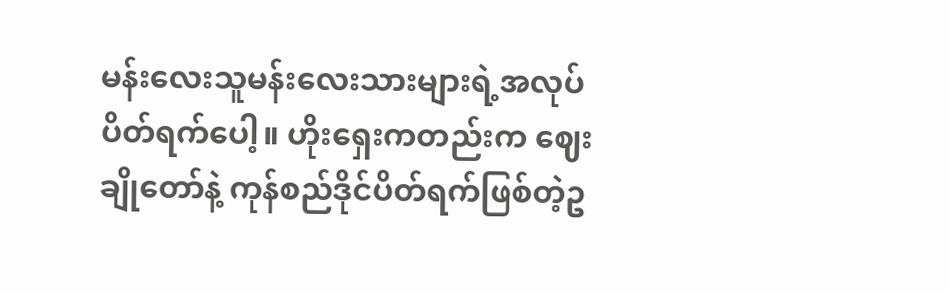မန်းလေးသူမန်းလေးသားများရဲ့အလုပ်ပိတ်ရက်ပေါ့။ ဟိုးရှေးကတည်းက ဈေးချိုတော်နဲ့ ကုန်စည်ဒိုင်ပိတ်ရက်ဖြစ်တဲ့ဥ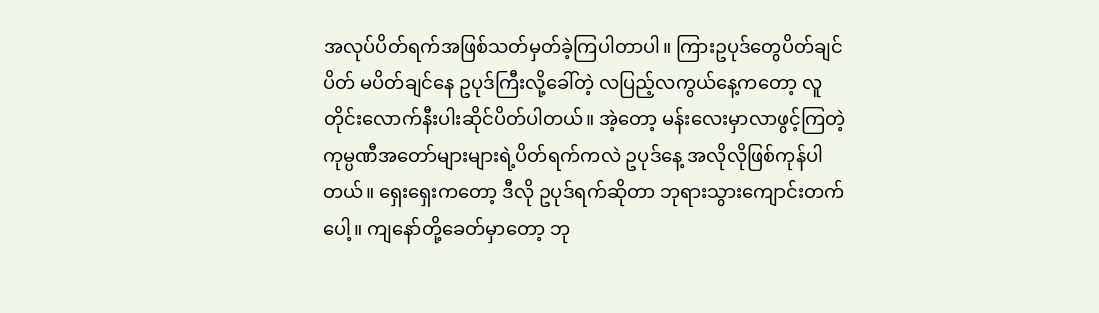အလုပ်ပိတ်ရက်အဖြစ်သတ်မှတ်ခဲ့ကြပါတာပါ။ ကြားဥပုဒ်တွေပိတ်ချင်ပိတ် မပိတ်ချင်နေ ဥပုဒ်ကြီးလို့ခေါ်တဲ့ လပြည့်လကွယ်နေ့ကတော့ လူတိုင်းလောက်နီးပါးဆိုင်ပိတ်ပါတယ်။ အဲ့တော့ မန်းလေးမှာလာဖွင့်ကြတဲ့ကုမ္ပဏီအတော်များများရဲ့ပိတ်ရက်ကလဲ ဥပုဒ်နေ့ အလိုလိုဖြစ်ကုန်ပါတယ်။ ရှေးရှေးကတော့ ဒီလို ဥပုဒ်ရက်ဆိုတာ ဘုရားသွားကျောင်းတက်ပေါ့။ ကျနော်တို့ခေတ်မှာတော့ ဘု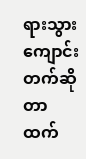ရားသွားကျောင်းတက်ဆိုတာထက်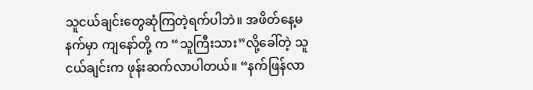သူငယ်ချင်းတွေဆုံကြတဲ့ရက်ပါဘဲ။ အဖိတ်နေ့မနက်မှာ ကျနော်တို့ က “သူကြီးသား”လို့ခေါ်တဲ့ သူငယ်ချင်းက ဖုန်းဆက်လာပါတယ်။ “နက်ဖြန်လာ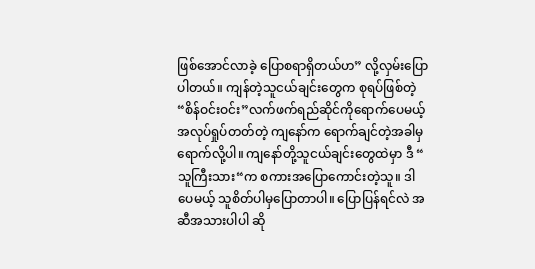ဖြစ်အောင်လာခဲ့ ပြောစရာရှိတယ်ဟ” လို့လှမ်းပြောပါတယ်။ ကျန်တဲ့သူငယ်ချင်းတွေက စုရပ်ဖြစ်တဲ့ “စိန်ဝင်းဝင်း”လက်ဖက်ရည်ဆိုင်ကိုရောက်ပေမယ့် အလုပ်ရှုပ်တတ်တဲ့ ကျနော်က ရောက်ချင်တဲ့အခါမှရောက်လို့ပါ။ ကျနော်တို့သူငယ်ချင်းတွေထဲမှာ ဒီ “ သူကြီးသား“က စကားအပြောကောင်းတဲ့သူ။ ဒါပေမယ့် သူစိတ်ပါမှပြောတာပါ။ ပြောပြန်ရင်လဲ အဆီအသားပါပါ ဆို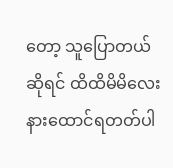တော့ သူပြောတယ်ဆိုရင် ထိထိမိမိလေးနားထောင်ရတတ်ပါ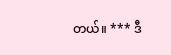တယ်။ *** ဒီ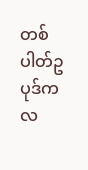တစ်ပါတ်ဥပုဒ်က လ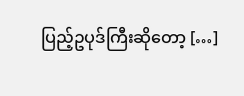ပြည့်ဥပုဒ်ကြီးဆိုတော့ […]